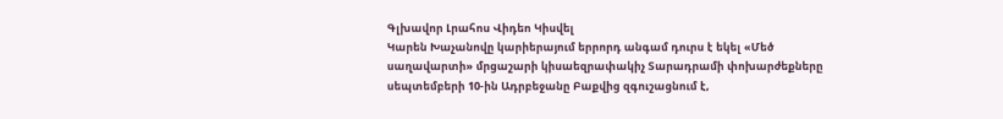Գլխավոր Լրահոս Վիդեո Կիսվել
Կարեն Խաչանովը կարիերայում երրորդ անգամ դուրս է եկել «Մեծ սաղավարտի» մրցաշարի կիսաեզրափակիչ Տարադրամի փոխարժեքները սեպտեմբերի 10-ին Ադրբեջանը Բաքվից զգուշացնում է,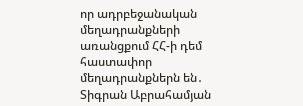որ ադրբեջանական մեղադրանքների առանցքում ՀՀ-ի դեմ հաստափոր մեղադրանքներն են․ Տիգրան Աբրահամյան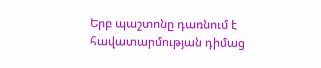Երբ պաշտոնը դառնում է հավատարմության դիմաց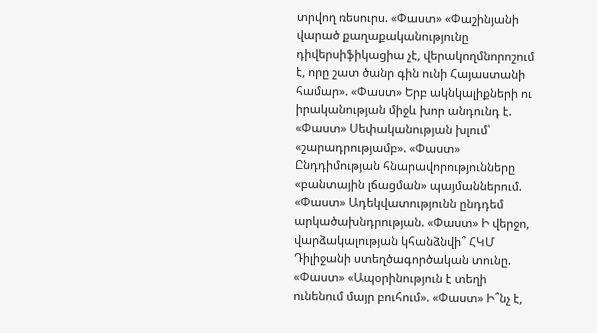տրվող ռեսուրս. «Փաստ» «Փաշինյանի վարած քաղաքականությունը դիվերսիֆիկացիա չէ, վերակողմնորոշում է, որը շատ ծանր գին ունի Հայաստանի համար». «Փաստ» Երբ ակնկալիքների ու իրականության միջև խոր անդունդ է. «Փաստ» Սեփականության խլում՝ «շարադրությամբ». «Փաստ» Ընդդիմության հնարավորությունները «բանտային լճացման» պայմաններում. «Փաստ» Ադեկվատությունն ընդդեմ արկածախնդրության. «Փաստ» Ի վերջո, վարձակալության կհանձնվի՞ ՀԿՄ Դիլիջանի ստեղծագործական տունը. «Փաստ» «Ապօրինություն է տեղի ունենում մայր բուհում». «Փաստ» Ի՞նչ է,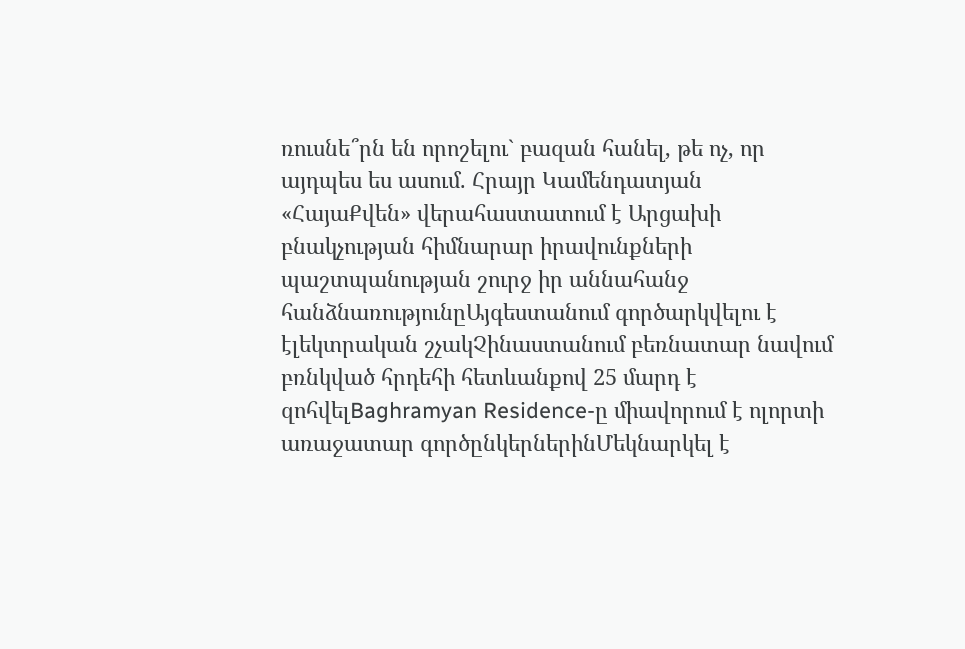ռուսնե՞րն են որոշելու` բազան հանել, թե ոչ, որ այդպես ես ասում. Հրայր Կամենդատյան
«ՀայաՔվեն» վերահաստատում է Արցախի բնակչության հիմնարար իրավունքների պաշտպանության շուրջ իր աննահանջ հանձնառությունըԱյգեստանում գործարկվելու է էլեկտրական շչակՉինաստանում բեռնատար նավում բռնկված հրդեհի հետևանքով 25 մարդ է զոհվելBaghramyan Residence-ը միավորում է ոլորտի առաջատար գործընկերներինՄեկնարկել է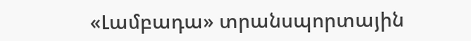«Լամբադա» տրանսպորտային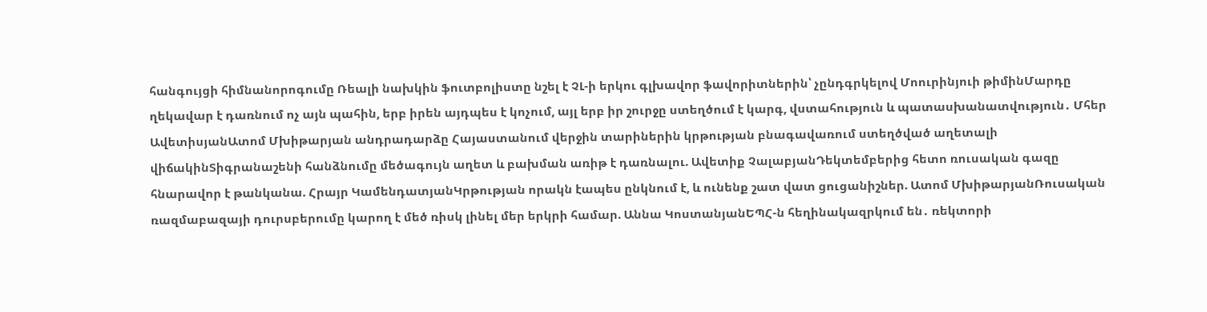հանգույցի հիմնանորոգումը Ռեալի նախկին ֆուտբոլիստը նշել է ՉԼ-ի երկու գլխավոր ֆավորիտներին՝ չընդգրկելով Մոուրինյուի թիմինՄարդը ղեկավար է դառնում ոչ այն պահին, երբ իրեն այդպես է կոչում, այլ երբ իր շուրջը ստեղծում է կարգ, վստահություն և պատասխանատվություն․ Մհեր ԱվետիսյանԱտոմ Մխիթարյան անդրադարձը Հայաստանում վերջին տարիներին կրթության բնագավառում ստեղծված աղետալի վիճակինՏիգրանաշենի հանձնումը մեծագույն աղետ և բախման առիթ է դառնալու. Ավետիք ՉալաբյանԴեկտեմբերից հետո ռուսական գազը հնարավոր է թանկանա. Հրայր ԿամենդատյանԿրթության որակն էապես ընկնում է, և ունենք շատ վատ ցուցանիշներ. Ատոմ ՄխիթարյանՌուսական ռազմաբազայի դուրսբերումը կարող է մեծ ռիսկ լինել մեր երկրի համար. Աննա ԿոստանյանԵՊՀ-ն հեղինակազրկում են․ ռեկտորի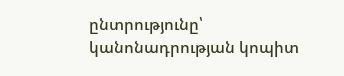ընտրությունը՝ կանոնադրության կոպիտ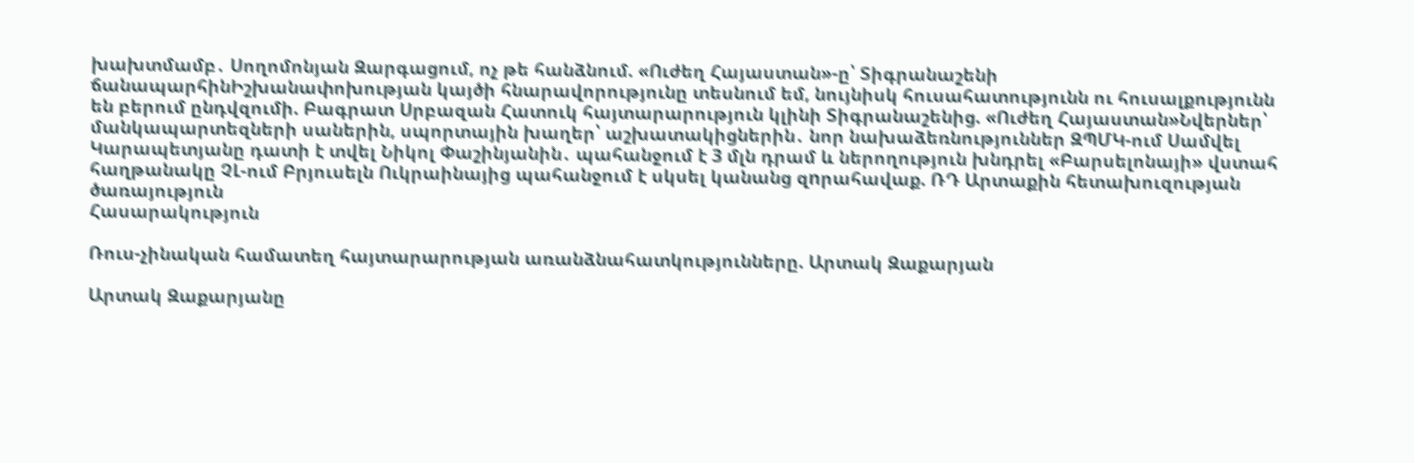խախտմամբ․ Սողոմոնյան Զարգացում, ոչ թե հանձնում. «Ուժեղ Հայաստան»-ը՝ Տիգրանաշենի ճանապարհինԻշխանափոխության կայծի հնարավորությունը տեսնում եմ, նույնիսկ հուսահատությունն ու հուսալքությունն են բերում ընդվզումի. Բագրատ Սրբազան Հատուկ հայտարարություն կլինի Տիգրանաշենից. «Ուժեղ Հայաստան»Նվերներ՝ մանկապարտեզների սաներին, սպորտային խաղեր՝ աշխատակիցներին․ նոր նախաձեռնություններ ԶՊՄԿ-ում Սամվել Կարապետյանը դատի է տվել Նիկոլ Փաշինյանին․ պահանջում է 3 մլն դրամ և ներողություն խնդրել «Բարսելոնայի» վստահ հաղթանակը ՉԼ-ում Բրյուսելն Ուկրաինայից պահանջում է սկսել կանանց զnրահավաք. ՌԴ Արտաքին հետախուզության ծառայություն
Հասարակություն

Ռուս-չինական համատեղ հայտարարության առանձնահատկությունները. Արտակ Զաքարյան

Արտակ Զաքարյանը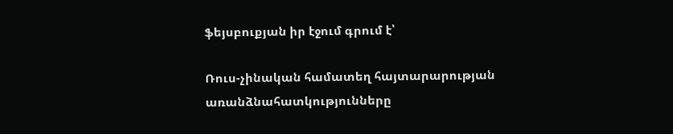ֆեյսբուքյան իր էջում գրում է՝

Ռուս-չինական համատեղ հայտարարության առանձնահատկությունները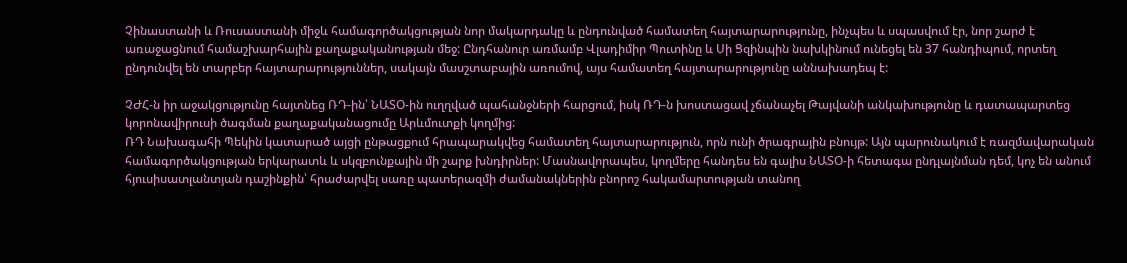Չինաստանի և Ռուսաստանի միջև համագործակցության նոր մակարդակը և ընդունված համատեղ հայտարարությունը, ինչպես և սպասվում էր, նոր շարժ է առաջացնում համաշխարհային քաղաքականության մեջ: Ընդհանուր առմամբ Վլադիմիր Պուտինը և Սի Ցզինպին նախկինում ունեցել են 37 հանդիպում, որտեղ ընդունվել են տարբեր հայտարարություններ, սակայն մասշտաբային առումով, այս համատեղ հայտարարությունը աննախադեպ է:

ՉԺՀ-ն իր աջակցությունը հայտնեց ՌԴ-ին՝ ՆԱՏՕ-ին ուղղված պահանջների հարցում, իսկ ՌԴ-ն խոստացավ չճանաչել Թայվանի անկախությունը և դատապարտեց կորոնավիրուսի ծագման քաղաքականացումը Արևմուտքի կողմից:
ՌԴ Նախագահի Պեկին կատարած այցի ընթացքում հրապարակվեց համատեղ հայտարարություն, որն ունի ծրագրային բնույթ: Այն պարունակում է ռազմավարական համագործակցության երկարատև և սկզբունքային մի շարք խնդիրներ: Մասնավորապես, կողմերը հանդես են գալիս ՆԱՏՕ-ի հետագա ընդլայնման դեմ, կոչ են անում հյուսիսատլանտյան դաշինքին՝ հրաժարվել սառը պատերազմի ժամանակներին բնորոշ հակամարտության տանող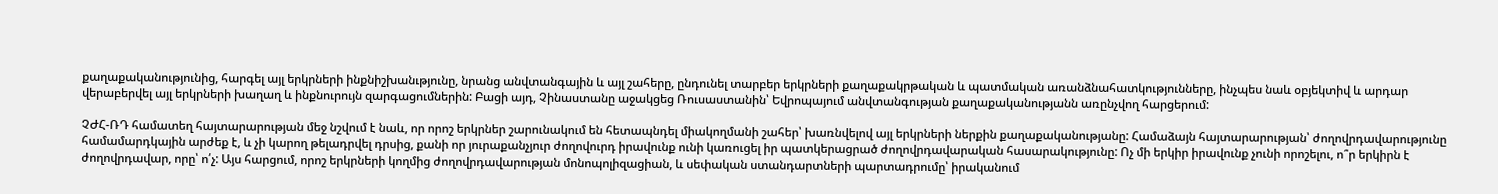քաղաքականությունից, հարգել այլ երկրների ինքնիշխանւթյունը, նրանց անվտանգային և այլ շահերը, ընդունել տարբեր երկրների քաղաքակրթական և պատմական առանձնահատկությունները, ինչպես նաև օբյեկտիվ և արդար վերաբերվել այլ երկրների խաղաղ և ինքնուրույն զարգացումներին: Բացի այդ, Չինաստանը աջակցեց Ռուսաստանին՝ Եվրոպայում անվտանգության քաղաքականությանն առընչվող հարցերում:

ՉԺՀ-ՌԴ համատեղ հայտարարության մեջ նշվում է նաև, որ որոշ երկրներ շարունակում են հետապնդել միակողմանի շահեր՝ խառնվելով այլ երկրների ներքին քաղաքականությանը: Համաձայն հայտարարության՝ ժողովրդավարությունը համամարդկային արժեք է, և չի կարող թելադրվել դրսից, քանի որ յուրաքանչյուր ժողովուրդ իրավունք ունի կառուցել իր պատկերացրած ժողովրդավարական հասարակությունը: Ոչ մի երկիր իրավունք չունի որոշելու, ո՞ր երկիրն է ժողովրդավար, որը՝ ո՛չ: Այս հարցում, որոշ երկրների կողմից ժողովրդավարության մոնոպոլիզացիան, և սեփական ստանդարտների պարտադրումը՝ իրականում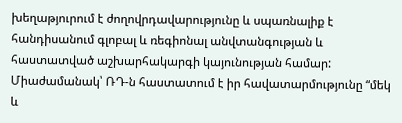խեղաթյուրում է ժողովրդավարությունը և սպառնալիք է հանդիսանում գլոբալ և ռեգիոնալ անվտանգության և հաստատված աշխարհակարգի կայունության համար:
Միաժամանակ՝ ՌԴ-ն հաստատում է իր հավատարմությունը “մեկ և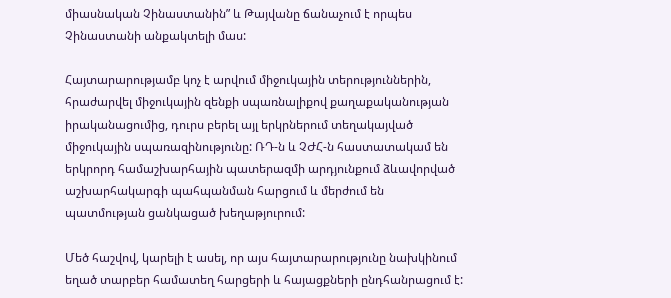միասնական Չինաստանին” և Թայվանը ճանաչում է որպես Չինաստանի անքակտելի մաս:

Հայտարարությամբ կոչ է արվում միջուկային տերություններին, հրաժարվել միջուկային զենքի սպառնալիքով քաղաքականության իրականացումից, դուրս բերել այլ երկրներում տեղակայված միջուկային սպառազինությունը: ՌԴ-ն և ՉԺՀ-ն հաստատակամ են երկրորդ համաշխարհային պատերազմի արդյունքում ձևավորված աշխարհակարգի պահպանման հարցում և մերժում են պատմության ցանկացած խեղաթյուրում:

Մեծ հաշվով, կարելի է ասել, որ այս հայտարարությունը նախկինում եղած տարբեր համատեղ հարցերի և հայացքների ընդհանրացում է: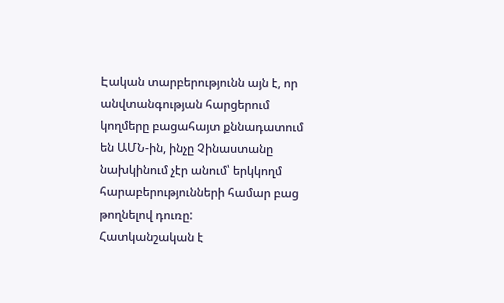Էական տարբերությունն այն է, որ անվտանգության հարցերում կողմերը բացահայտ քննադատում են ԱՄՆ-ին, ինչը Չինաստանը նախկինում չէր անում՝ երկկողմ հարաբերությունների համար բաց թողնելով դուռը:
Հատկանշական է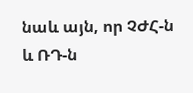նաև այն, որ ՉԺՀ-ն և ՌԴ-ն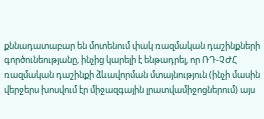քննադատաբար են մոտենում փակ ռազմական դաշինքների գործունեությանը, ինչից կարելի է ենթադրել, որ ՌԴ-ՉԺՀ ռազմական դաշինքի ձևավորման մտայնություն (ինչի մասին վերջերս խոսվում էր միջազգային լրատվամիջոցներում) այս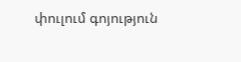փուլում գոյություն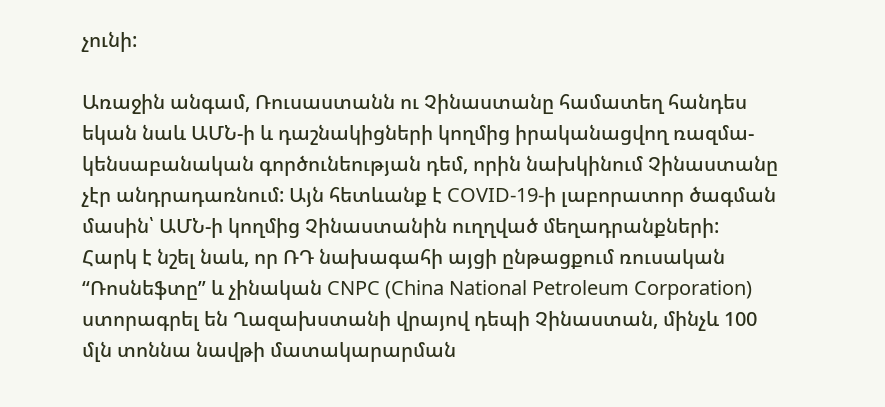չունի:

Առաջին անգամ, Ռուսաստանն ու Չինաստանը համատեղ հանդես եկան նաև ԱՄՆ-ի և դաշնակիցների կողմից իրականացվող ռազմա-կենսաբանական գործունեության դեմ, որին նախկինում Չինաստանը չէր անդրադառնում: Այն հետևանք է COVID-19-ի լաբորատոր ծագման մասին՝ ԱՄՆ-ի կողմից Չինաստանին ուղղված մեղադրանքների:
Հարկ է նշել նաև, որ ՌԴ նախագահի այցի ընթացքում ռուսական “Ռոսնեֆտը” և չինական CNPC (China National Petroleum Corporation) ստորագրել են Ղազախստանի վրայով դեպի Չինաստան, մինչև 100 մլն տոննա նավթի մատակարարման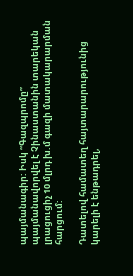պայմանագիր: Իսկ “Գազպրոմը” պայմանավորվել է Չինաստանին տարեկան լրացուցիչ 10 մլրդ խ.մ գազի մատակարարման հարցում:

Դատելով համատեղ հայտարարությունից կարելի է ենթադրել,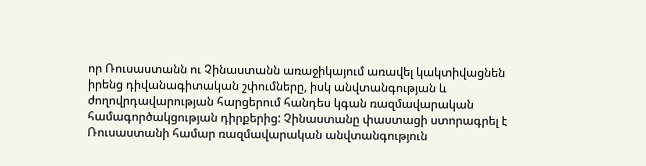որ Ռուսաստանն ու Չինաստանն առաջիկայում առավել կակտիվացնեն իրենց դիվանագիտական շփումները, իսկ անվտանգության և ժողովրդավարության հարցերում հանդես կգան ռազմավարական համագործակցության դիրքերից: Չինաստանը փաստացի ստորագրել է Ռուսաստանի համար ռազմավարական անվտանգություն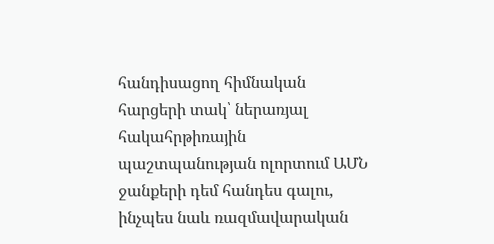հանդիսացող հիմնական հարցերի տակ՝ ներառյալ հակահրթիռային պաշտպանության ոլորտում ԱՄՆ ջանքերի դեմ հանդես գալու, ինչպես նաև ռազմավարական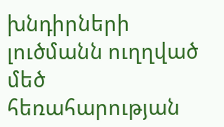խնդիրների լուծմանն ուղղված մեծ հեռահարության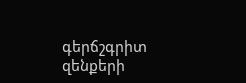գերճշգրիտ զենքերի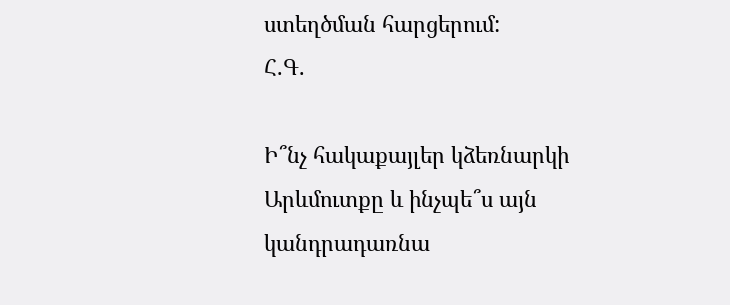ստեղծման հարցերում:
Հ.Գ.

Ի՞նչ հակաքայլեր կձեռնարկի Արևմուտքը և ինչպե՞ս այն կանդրադառնա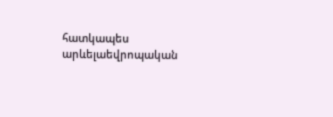հատկապես արևելաեվրոպական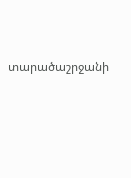տարածաշրջանի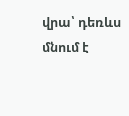վրա՝ դեռևս մնում է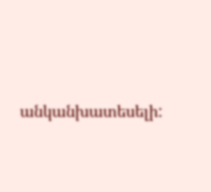անկանխատեսելի: